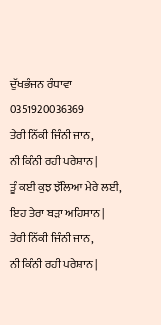ਦੁੱਖਭੰਜਨ ਰੰਧਾਵਾ
0351920036369
ਤੇਰੀ ਨਿੱਕੀ ਜਿੰਨੀ ਜਾਨ,
ਨੀ ਕਿੰਨੀ ਰਹੀ ਪਰੇਸ਼ਾਨ |
ਤੂੰ ਕਈ ਕੁਝ ਝੱਲਿਆ ਮੇਰੇ ਲਈ,
ਇਹ ਤੇਰਾ ਬੜਾ ਅਹਿਸਾਨ |
ਤੇਰੀ ਨਿੱਕੀ ਜਿੰਨੀ ਜਾਨ,
ਨੀ ਕਿੰਨੀ ਰਹੀ ਪਰੇਸ਼ਾਨ |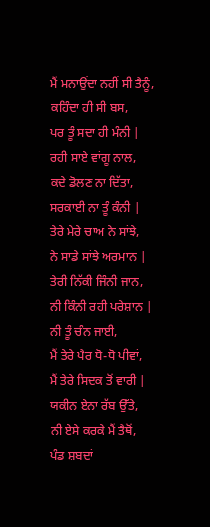ਮੈਂ ਮਨਾਉਂਦਾ ਨਹੀਂ ਸੀ ਤੈਨੂੰ,
ਕਹਿੰਦਾ ਹੀ ਸੀ ਬਸ,
ਪਰ ਤੂੰ ਸਦਾ ਹੀ ਮੰਨੀ |
ਰਹੀ ਸਾਏ ਵਾਂਗੂ ਨਾਲ,
ਕਦੇ ਡੋਲਣ ਨਾ ਦਿੱਤਾ,
ਸਰਕਾਈ ਨਾ ਤੂੰ ਕੰਨੀ |
ਤੇਰੇ ਮੇਰੇ ਚਾਅ ਨੇ ਸਾਂਝੇ,
ਨੇ ਸਾਡੇ ਸਾਂਝੇ ਅਰਮਾਨ |
ਤੇਰੀ ਨਿੱਕੀ ਜਿੰਨੀ ਜਾਨ,
ਨੀ ਕਿੰਨੀ ਰਹੀ ਪਰੇਸ਼ਾਨ |
ਨੀ ਤੂੰ ਚੰਨ ਜਾਈ,
ਮੈਂ ਤੇਰੇ ਪੈਰ ਧੋ-ਧੋ ਪੀਵਾਂ,
ਮੈਂ ਤੇਰੇ ਸਿਦਕ ਤੋਂ ਵਾਰੀ |
ਯਕੀਨ ਏਨਾ ਰੱਬ ਉੱਤੇ,
ਨੀ ਏਸੇ ਕਰਕੇ ਮੈਂ ਤੈਥੋਂ,
ਪੰਡ ਸ਼ਬਦਾਂ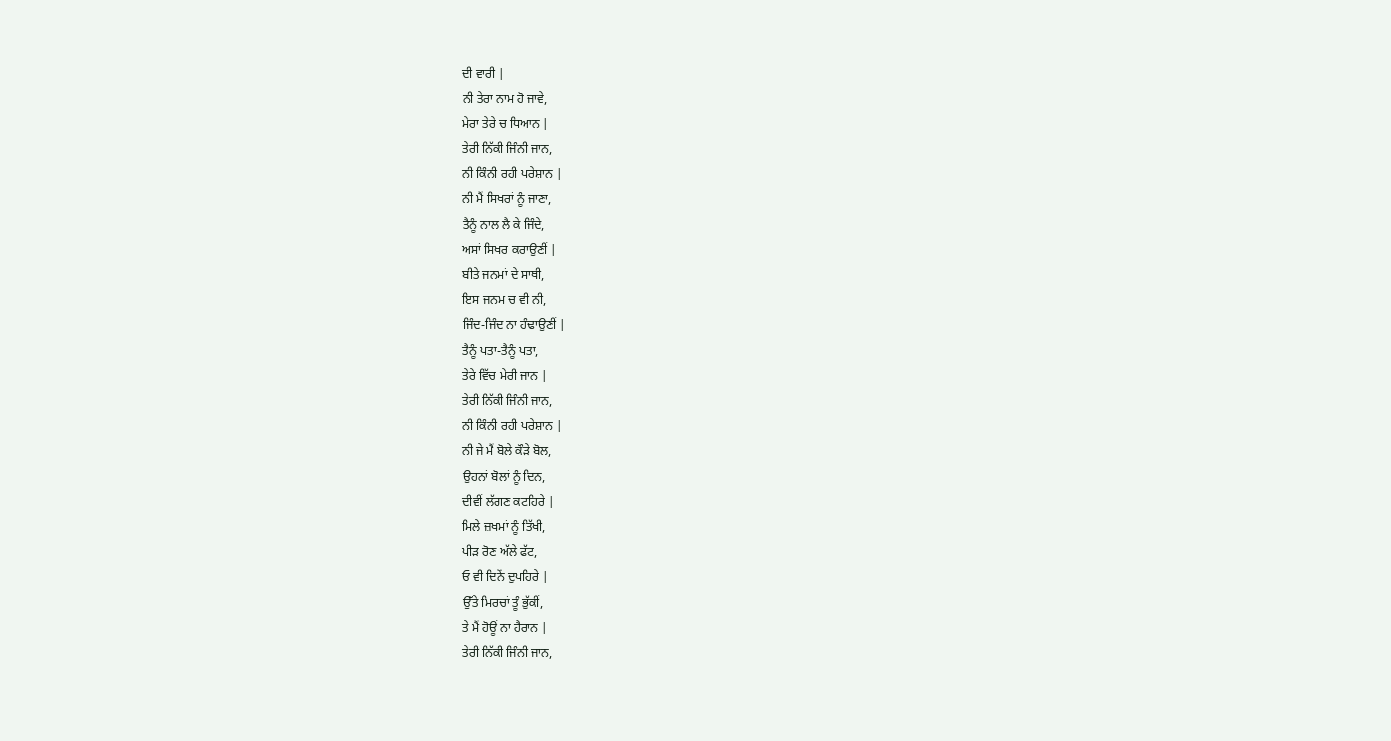ਦੀ ਵਾਰੀ |
ਨੀ ਤੇਰਾ ਨਾਮ ਹੋ ਜਾਵੇ,
ਮੇਰਾ ਤੇਰੇ ਚ ਧਿਆਨ |
ਤੇਰੀ ਨਿੱਕੀ ਜਿੰਨੀ ਜਾਨ,
ਨੀ ਕਿੰਨੀ ਰਹੀ ਪਰੇਸ਼ਾਨ |
ਨੀ ਮੈਂ ਸਿਖਰਾਂ ਨੂੰ ਜਾਣਾ,
ਤੈਨੂੰ ਨਾਲ ਲੈ ਕੇ ਜਿੰਦੇ,
ਅਸਾਂ ਸਿਖਰ ਕਰਾਉਣੀਂ |
ਬੀਤੇ ਜਨਮਾਂ ਦੇ ਸਾਥੀ,
ਇਸ ਜਨਮ ਚ ਵੀ ਨੀ,
ਜਿੰਦ-ਜਿੰਦ ਨਾ ਹੰਢਾਉਣੀਂ |
ਤੈਨੂੰ ਪਤਾ-ਤੈਨੂੰ ਪਤਾ,
ਤੇਰੇ ਵਿੱਚ ਮੇਰੀ ਜਾਨ |
ਤੇਰੀ ਨਿੱਕੀ ਜਿੰਨੀ ਜਾਨ,
ਨੀ ਕਿੰਨੀ ਰਹੀ ਪਰੇਸ਼ਾਨ |
ਨੀ ਜੇ ਮੈਂ ਬੋਲੇ ਕੌੜੇ ਬੋਲ,
ਉਹਨਾਂ ਬੋਲਾਂ ਨੂੰ ਦਿਨ,
ਦੀਵੀਂ ਲੱਗਣ ਕਟਹਿਰੇ |
ਮਿਲੇ ਜ਼ਖਮਾਂ ਨੂੰ ਤਿੱਖੀ,
ਪੀੜ ਰੋਣ ਅੱਲੇ ਫੱਟ,
ਓ ਵੀ ਦਿਨੇਂ ਦੁਪਹਿਰੇ |
ਉੱਤੇ ਮਿਰਚਾਂ ਤੂੰ ਭੁੱਕੀਂ,
ਤੇ ਮੈਂ ਹੋਊਂ ਨਾ ਹੈਰਾਨ |
ਤੇਰੀ ਨਿੱਕੀ ਜਿੰਨੀ ਜਾਨ,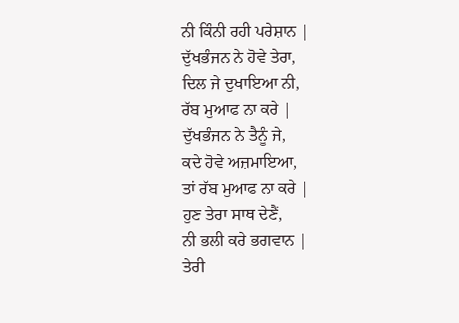ਨੀ ਕਿੰਨੀ ਰਹੀ ਪਰੇਸ਼ਾਨ |
ਦੁੱਖਭੰਜਨ ਨੇ ਹੋਵੇ ਤੇਰਾ,
ਦਿਲ ਜੇ ਦੁਖਾਇਆ ਨੀ,
ਰੱਬ ਮੁਆਫ ਨਾ ਕਰੇ |
ਦੁੱਖਭੰਜਨ ਨੇ ਤੈਨੂੰ ਜੇ,
ਕਦੇ ਹੋਵੇ ਅਜ਼ਮਾਇਆ,
ਤਾਂ ਰੱਬ ਮੁਆਫ ਨਾ ਕਰੇ |
ਹੁਣ ਤੇਰਾ ਸਾਥ ਦੇਣੈਂ,
ਨੀ ਭਲੀ ਕਰੇ ਭਗਵਾਨ |
ਤੇਰੀ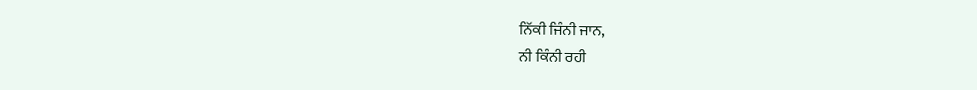ਨਿੱਕੀ ਜਿੰਨੀ ਜਾਨ,
ਨੀ ਕਿੰਨੀ ਰਹੀ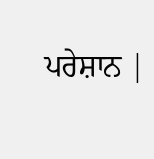ਪਰੇਸ਼ਾਨ |